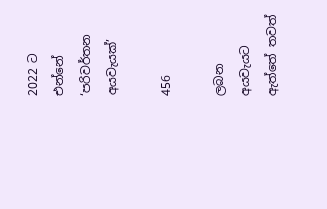2022 ට එන්නේ ‘පරිවර්තන අයවැයක්’

456

ලබන අයවැයට ඇත්තේ තවත්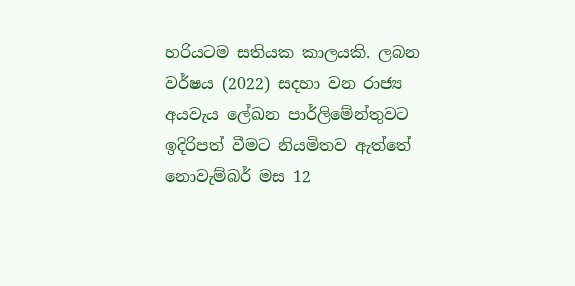හරියටම සතියක කාලයකි. ලබන වර්ෂය (2022) සදහා වන රාජ්‍ය අයවැය ලේඛන පාර්ලිමේන්තුවට ඉදිරිපත් වීමට නියමිතව ඇත්තේ නොවැම්බර් මස 12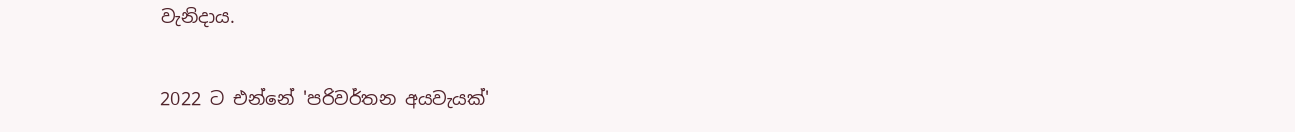වැනිදාය.

2022 ට එන්නේ 'පරිවර්තන අයවැයක්'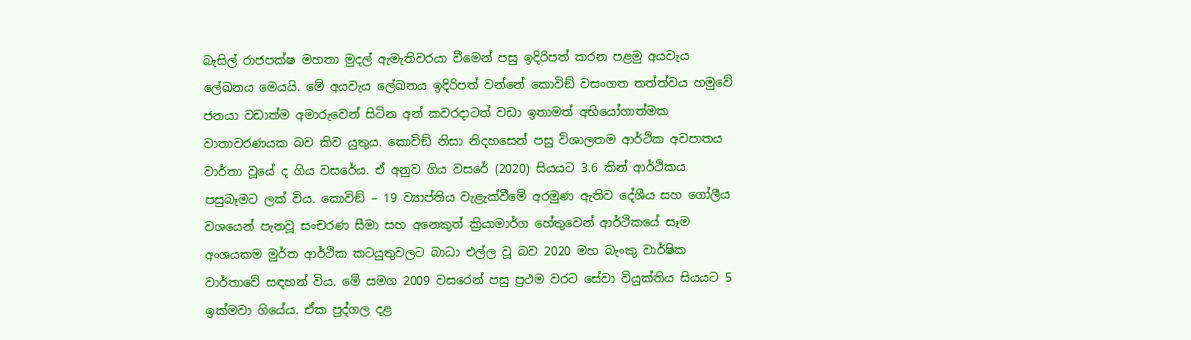බැසිල් රාජපක්ෂ මහතා මුදල් ඇමැතිවරයා වීමෙන් පසු ඉදිරිපත් කරන පළමු අයවැය ලේඛනය මෙයයි. මේ අයවැය ලේඛනය ඉදිරිපත් වන්නේ කොවිඞ් වසංගත තත්ත්වය හමුවේ ජනයා වඩාත්ම අමාරුවෙන් සිටින අන් කවරදාටත් වඩා ඉතාමත් අභියෝගාත්මක වාතාවරණයක බව කිව යුතුය. කොවිඞ් නිසා නිදහසෙන් පසු විශාලතම ආර්ථික අවපාතය වාර්තා වූයේ ද ගිය වසරේය. ඒ අනුව ගිය වසරේ (2020) සියයට 3.6 කින් ආර්ථිකය පසුබෑමට ලක් විය. කොවිඞ් – 19 ව්‍යාප්තිය වැළැක්වීමේ අරමුණ ඇතිව දේශීය සහ ගෝලීය වශයෙන් පැනවූ සංචරණ සීමා සහ අනෙකුත් ක්‍රියාමාර්ග හේතුවෙන් ආර්ථිකයේ සෑම අංශයකම මුර්ත ආර්ථික කටයුතුවලට බාධා එල්ල වූ බව 2020 මහ බැංකු වාර්ෂික වාර්තාවේ සඳහන් විය. මේ සමග 2009 වසරෙන් පසු ප්‍රථම වරට සේවා වියුක්තිය සියයට 5 ඉක්මවා ගියේය. ඒක පුද්ගල දළ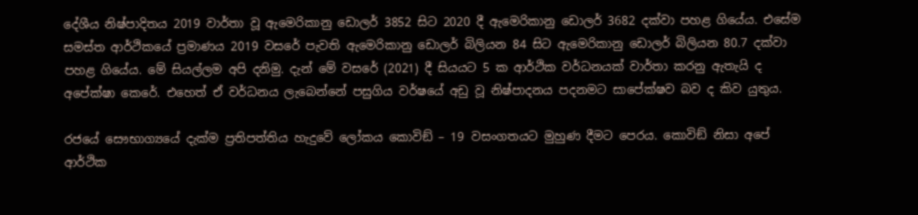දේශීය නිෂ්පාදිතය 2019 වාර්තා වූ ඇමෙරිකානු ඩොලර් 3852 සිට 2020 දී ඇමෙරිකානු ඩොලර් 3682 දක්වා පහළ ගියේය. එසේම සමස්ත ආර්ථිකයේ ප්‍රමාණය 2019 වසරේ පැවති ඇමෙරිකානු ඩොලර් බිලියන 84 සිට ඇමෙරිකානු ඩොලර් බිලියන 80.7 දක්වා පහළ ගියේය. මේ සියල්ලම අපි දනිමු. දැන් මේ වසරේ (2021) දී සියයට 5 ක ආර්ථික වර්ධනයක් වාර්තා කරනු ඇතැයි ද අපේක්ෂා කෙරේ. එහෙත් ඒ වර්ධනය ලැබෙන්නේ පසුගිය වර්ෂයේ අඩු වූ නිෂ්පාදනය පදනමට සාපේක්ෂව බව ද කිව යුතුය.

රජයේ සෞභාග්‍යයේ දැක්ම ප්‍රතිපත්තිය හැදුවේ ලෝකය කොවිඞ් – 19 වසංගතයට මුහුණ දීමට පෙරය. කොවිඞ් නිසා අපේ ආර්ථික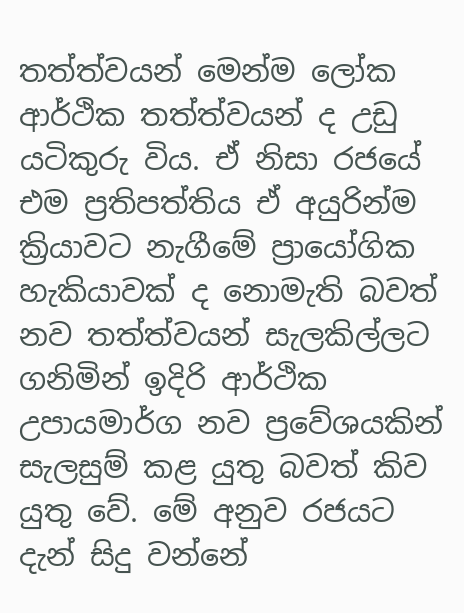තත්ත්වයන් මෙන්ම ලෝක ආර්ථික තත්ත්වයන් ද උඩු යටිකුරු විය. ඒ නිසා රජයේ එම ප්‍රතිපත්තිය ඒ අයුරින්ම ක්‍රියාවට නැගීමේ ප්‍රායෝගික හැකියාවක් ද නොමැති බවත් නව තත්ත්වයන් සැලකිල්ලට ගනිමින් ඉදිරි ආර්ථික උපායමාර්ග නව ප්‍රවේශයකින් සැලසුම් කළ යුතු බවත් කිව යුතු වේ. මේ අනුව රජයට දැන් සිදු වන්නේ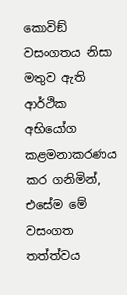කොවිඞ් වසංගතය නිසා මතුව ඇති ආර්ථික අභියෝග කළමනාකරණය කර ගනිමින්, එසේම මේ වසංගත තත්ත්වය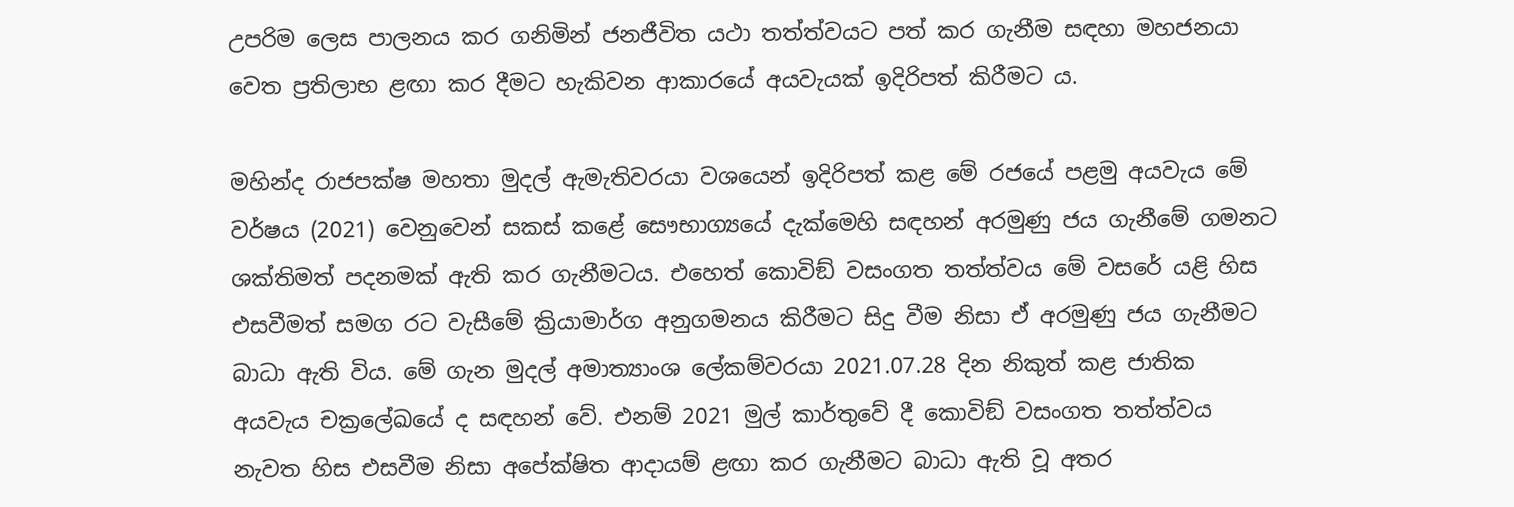උපරිම ලෙස පාලනය කර ගනිමින් ජනජීවිත යථා තත්ත්වයට පත් කර ගැනීම සඳහා මහජනයා වෙත ප්‍රතිලාභ ළඟා කර දීමට හැකිවන ආකාරයේ අයවැයක් ඉදිරිපත් කිරීමට ය.

මහින්ද රාජපක්ෂ මහතා මුදල් ඇමැතිවරයා වශයෙන් ඉදිරිපත් කළ මේ රජයේ පළමු අයවැය මේ වර්ෂය (2021) වෙනුවෙන් සකස් කළේ සෞභාග්‍යයේ දැක්මෙහි සඳහන් අරමුණු ජය ගැනීමේ ගමනට ශක්තිමත් පදනමක් ඇති කර ගැනීමටය. එහෙත් කොවිඞ් වසංගත තත්ත්වය මේ වසරේ යළි හිස එසවීමත් සමග රට වැසීමේ ක්‍රියාමාර්ග අනුගමනය කිරීමට සිදු වීම නිසා ඒ අරමුණු ජය ගැනීමට බාධා ඇති විය. මේ ගැන මුදල් අමාත්‍යාංශ ලේකම්වරයා 2021.07.28 දින නිකුත් කළ ජාතික අයවැය චක්‍රලේඛයේ ද සඳහන් වේ. එනම් 2021 මුල් කාර්තුවේ දී කොවිඞ් වසංගත තත්ත්වය නැවත හිස එසවීම නිසා අපේක්ෂිත ආදායම් ළඟා කර ගැනීමට බාධා ඇති වූ අතර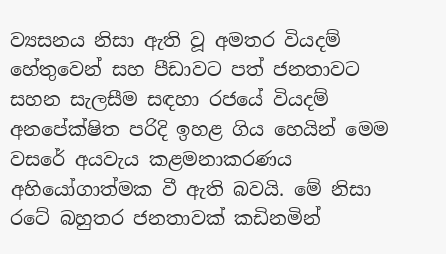ව්‍යසනය නිසා ඇති වූ අමතර වියදම් හේතුවෙන් සහ පීඩාවට පත් ජනතාවට සහන සැලසීම සඳහා රජයේ වියදම් අනපේක්ෂිත පරිදි ඉහළ ගිය හෙයින් මෙම වසරේ අයවැය කළමනාකරණය අහියෝගාත්මක වී ඇති බවයි. මේ නිසා රටේ බහුතර ජනතාවක් කඩිනමින්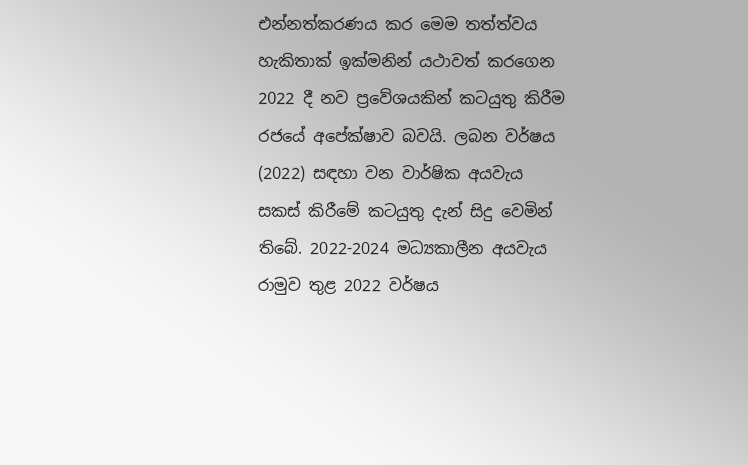එන්නත්කරණය කර මෙම තත්ත්වය හැකිතාක් ඉක්මනින් යථාවත් කරගෙන 2022 දී නව ප්‍රවේශයකින් කටයුතු කිරීම රජයේ අපේක්ෂාව බවයි. ලබන වර්ෂය (2022) සඳහා වන වාර්ෂික අයවැය සකස් කිරීමේ කටයුතු දැන් සිදු වෙමින් තිබේ. 2022-2024 මධ්‍යකාලීන අයවැය රාමුව තුළ 2022 වර්ෂය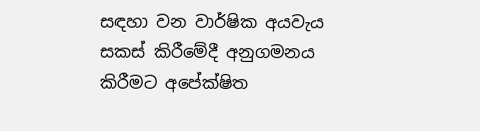සඳහා වන වාර්ෂික අයවැය සකස් කිරීමේදී අනුගමනය කිරීමට අපේක්ෂිත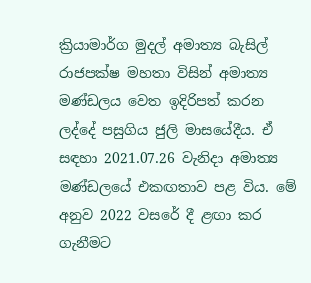ක්‍රියාමාර්ග මුදල් අමාත්‍ය බැසිල් රාජපක්ෂ මහතා විසින් අමාත්‍ය මණ්ඩලය වෙත ඉදිරිපත් කරන ලද්දේ පසුගිය ජුලි මාසයේදීය. ඒ සඳහා 2021.07.26 වැනිදා අමාත්‍ය මණ්ඩලයේ එකඟතාව පළ විය. මේ අනුව 2022 වසරේ දී ළඟා කර ගැනීමට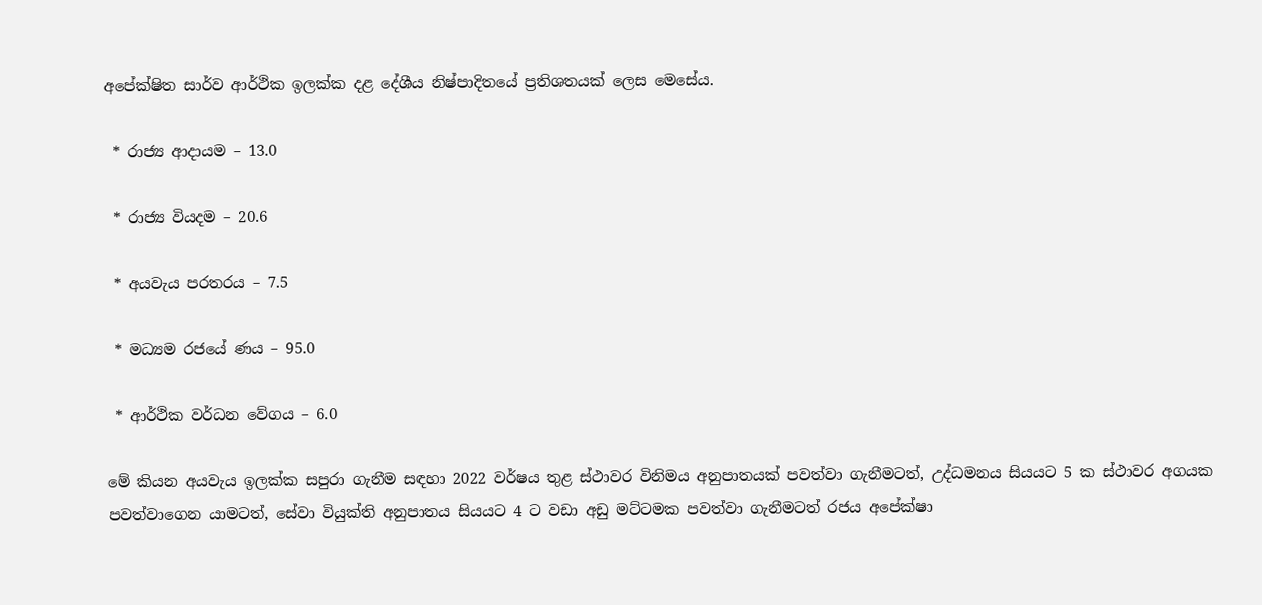අපේක්ෂිත සාර්ව ආර්ථික ඉලක්ක දළ දේශීය නිෂ්පාදිතයේ ප්‍රතිශතයක් ලෙස මෙසේය.

 * රාජ්‍ය ආදායම – 13.0

 * රාජ්‍ය වියදම – 20.6

 * අයවැය පරතරය – 7.5

 * මධ්‍යම රජයේ ණය – 95.0

 * ආර්ථික වර්ධන වේගය – 6.0

මේ කියන අයවැය ඉලක්ක සපුරා ගැනීම සඳහා 2022 වර්ෂය තුළ ස්ථාවර විනිමය අනුපාතයක් පවත්වා ගැනීමටත්, උද්ධමනය සියයට 5 ක ස්ථාවර අගයක පවත්වාගෙන යාමටත්, සේවා වියුක්ති අනුපාතය සියයට 4 ට වඩා අඩු මට්ටමක පවත්වා ගැනීමටත් රජය අපේක්ෂා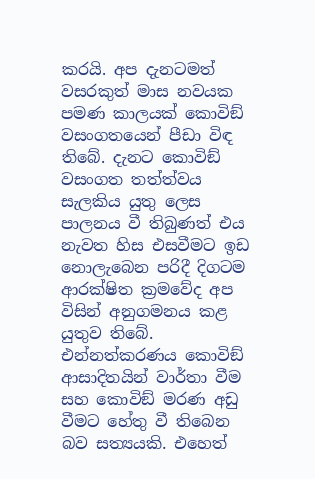කරයි. අප දැනටමත් වසරකුත් මාස නවයක පමණ කාලයක් කොවිඞ් වසංගතයෙන් පීඩා විඳ තිබේ. දැනට කොවිඞ් වසංගත තත්ත්වය සැලකිය යුතු ලෙස පාලනය වී තිබුණත් එය නැවත හිස එසවීමට ඉඩ නොලැබෙන පරිදී දිගටම ආරක්ෂිත ක්‍රමවේද අප විසින් අනුගමනය කළ යුතුව තිබේ. එන්නත්කරණය කොවිඞ් ආසාදිතයින් වාර්තා වීම සහ කොවිඞ් මරණ අඩු වීමට හේතු වී තිබෙන බව සත්‍යයකි. එහෙත්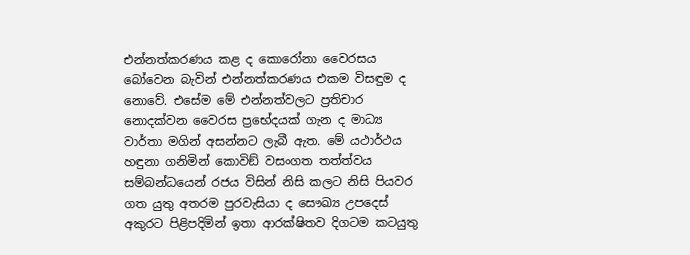එන්නත්කරණය කළ ද කොරෝනා වෛරසය බෝවෙන බැවින් එන්නත්කරණය එකම විසඳුම ද නොවේ. එසේම මේ එන්නත්වලට ප්‍රතිචාර නොදක්වන වෛරස ප්‍රභේදයක් ගැන ද මාධ්‍ය වාර්තා මගින් අසන්නට ලැබී ඇත. මේ යථාර්ථය හඳුනා ගනිමින් කොවිඞ් වසංගත තත්ත්වය සම්බන්ධයෙන් රජය විසින් නිසි කලට නිසි පියවර ගත යුතු අතරම පුරවැසියා ද සෞඛ්‍ය උපදෙස් අකුරට පිළිපදිමින් ඉතා ආරක්ෂිතව දිගටම කටයුතු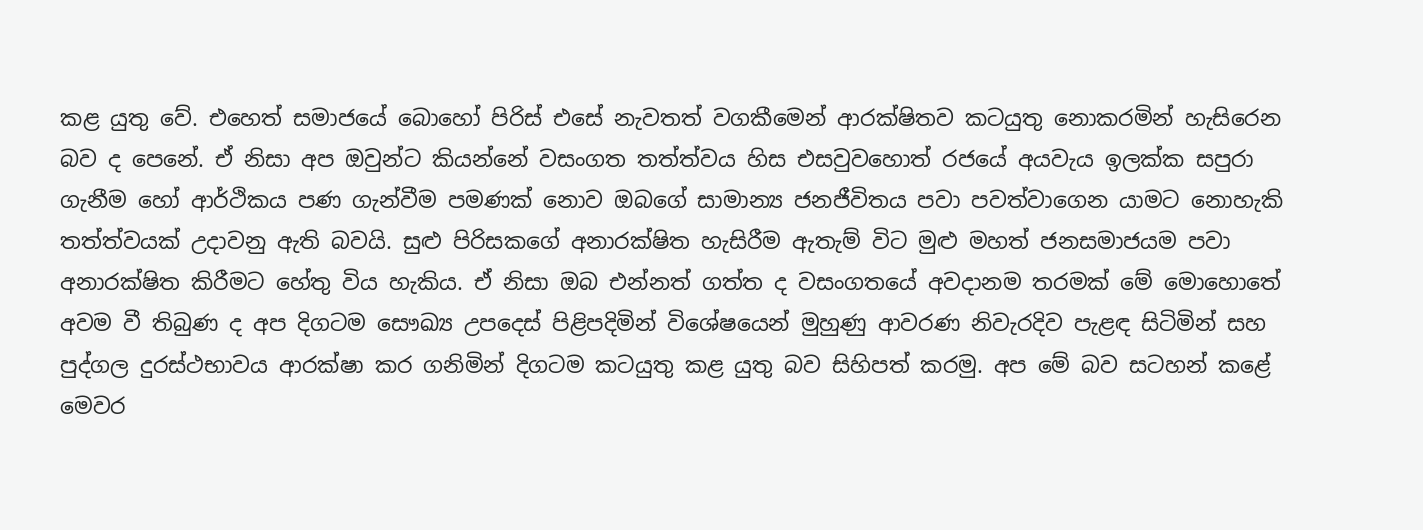කළ යුතු වේ. එහෙත් සමාජයේ බොහෝ පිරිස් එසේ නැවතත් වගකීමෙන් ආරක්ෂිතව කටයුතු නොකරමින් හැසිරෙන බව ද පෙනේ. ඒ නිසා අප ඔවුන්ට කියන්නේ වසංගත තත්ත්වය හිස එසවුවහොත් රජයේ අයවැය ඉලක්ක සපුරා ගැනීම හෝ ආර්ථිකය පණ ගැන්වීම පමණක් නොව ඔබගේ සාමාන්‍ය ජනජීවිතය පවා පවත්වාගෙන යාමට නොහැකි තත්ත්වයක් උදාවනු ඇති බවයි. සුළු පිරිසකගේ අනාරක්ෂිත හැසිරීම ඇතැම් විට මුළු මහත් ජනසමාජයම පවා අනාරක්ෂිත කිරීමට හේතු විය හැකිය. ඒ නිසා ඔබ එන්නත් ගත්ත ද වසංගතයේ අවදානම තරමක් මේ මොහොතේ අවම වී තිබුණ ද අප දිගටම සෞඛ්‍ය උපදෙස් පිළිපදිමින් විශේෂයෙන් මුහුණු ආවරණ නිවැරදිව පැළඳ සිටිමින් සහ පුද්ගල දුරස්ථභාවය ආරක්ෂා කර ගනිමින් දිගටම කටයුතු කළ යුතු බව සිහිපත් කරමු. අප මේ බව සටහන් කළේ මෙවර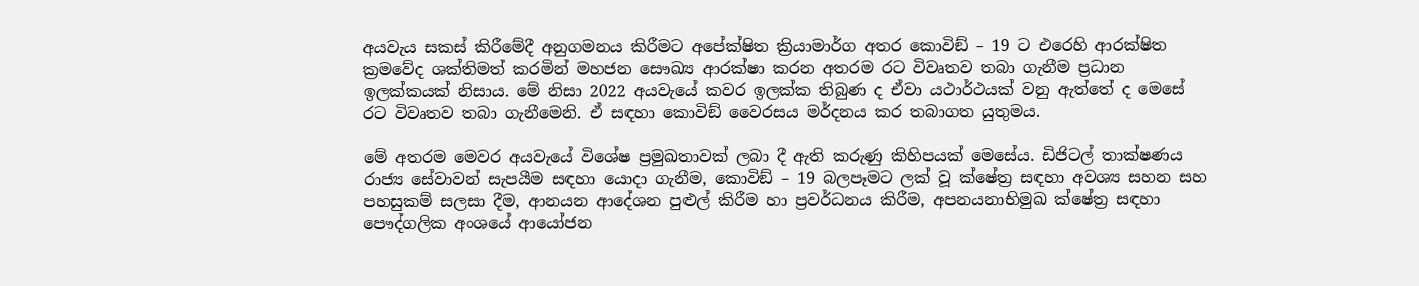අයවැය සකස් කිරීමේදී අනුගමනය කිරීමට අපේක්ෂිත ක්‍රියාමාර්ග අතර කොවිඞ් – 19 ට එරෙහි ආරක්ෂිත ක්‍රමවේද ශක්තිමත් කරමින් මහජන සෞඛ්‍ය ආරක්ෂා කරන අතරම රට විවෘතව තබා ගැනීම ප්‍රධාන ඉලක්කයක් නිසාය. මේ නිසා 2022 අයවැයේ කවර ඉලක්ක තිබුණ ද ඒවා යථාර්ථයක් වනු ඇත්තේ ද මෙසේ රට විවෘතව තබා ගැනීමෙනි. ඒ සඳහා කොවිඞ් වෛරසය මර්දනය කර තබාගත යුතුමය.

මේ අතරම මෙවර අයවැයේ විශේෂ ප්‍රමුඛතාවක් ලබා දී ඇති කරුණු කිහිපයක් මෙසේය. ඩිජිටල් තාක්ෂණය රාජ්‍ය සේවාවන් සැපයීම සඳහා යොදා ගැනීම, කොවිඞ් – 19 බලපෑමට ලක් වූ ක්ෂේත්‍ර සඳහා අවශ්‍ය සහන සහ පහසුකම් සලසා දීම, ආනයන ආදේශන පුළුල් කිරීම හා ප්‍රවර්ධනය කිරීම, අපනයනාභිමුඛ ක්ෂේත්‍ර සඳහා පෞද්ගලික අංශයේ ආයෝජන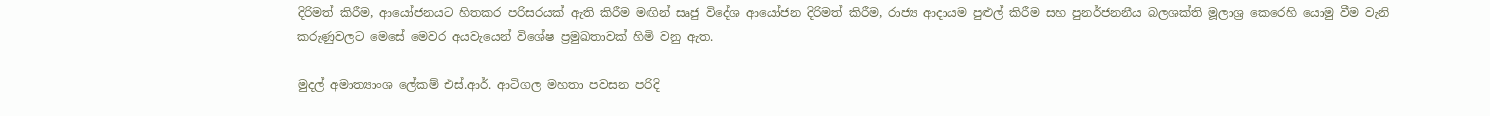දිරිමත් කිරීම, ආයෝජනයට හිතකර පරිසරයක් ඇති කිරීම මඟින් සෘජු විදේශ ආයෝජන දිරිමත් කිරීම, රාජ්‍ය ආදායම පුළුල් කිරීම සහ පුනර්ජනනීය බලශක්ති මූලාශ්‍ර කෙරෙහි යොමු වීම වැනි කරුණුවලට මෙසේ මෙවර අයවැයෙන් විශේෂ ප්‍රමුඛතාවක් හිමි වනු ඇත.

මුදල් අමාත්‍යාංශ ලේකම් එස්.ආර්. ආටිගල මහතා පවසන පරිදි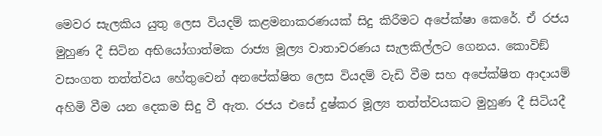මෙවර සැලකිය යුතු ලෙස වියදම් කළමනාකරණයක් සිදු කිරීමට අපේක්ෂා කෙරේ. ඒ රජය මුහුණ දී සිටින අභියෝගාත්මක රාජ්‍ය මූල්‍ය වාතාවරණය සැලකිල්ලට ගෙනය. කොවිඞ් වසංගත තත්ත්වය හේතුවෙන් අනපේක්ෂිත ලෙස වියදම් වැඩි වීම සහ අපේක්ෂිත ආදායම් අහිමි වීම යන දෙකම සිදු වී ඇත. රජය එසේ දුෂ්කර මූල්‍ය තත්ත්වයකට මුහුණ දී සිටියදී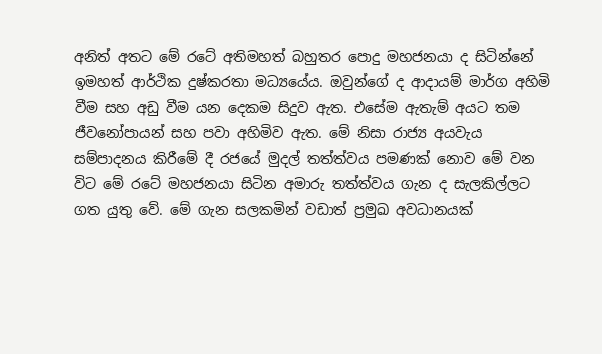අනිත් අතට මේ රටේ අතිමහත් බහුතර පොදු මහජනයා ද සිටින්නේ ඉමහත් ආර්ථික දුෂ්කරතා මධ්‍යයේය. ඔවුන්ගේ ද ආදායම් මාර්ග අහිමි වීම සහ අඩු වීම යන දෙකම සිදුව ඇත. එසේම ඇතැම් අයට තම ජීවනෝපායන් සහ පවා අහිමිව ඇත. මේ නිසා රාජ්‍ය අයවැය සම්පාදනය කිරීමේ දී රජයේ මුදල් තත්ත්වය පමණක් නොව මේ වන විට මේ රටේ මහජනයා සිටින අමාරු තත්ත්වය ගැන ද සැලකිල්ලට ගත යුතු වේ. මේ ගැන සලකමින් වඩාත් ප්‍රමුඛ අවධානයක්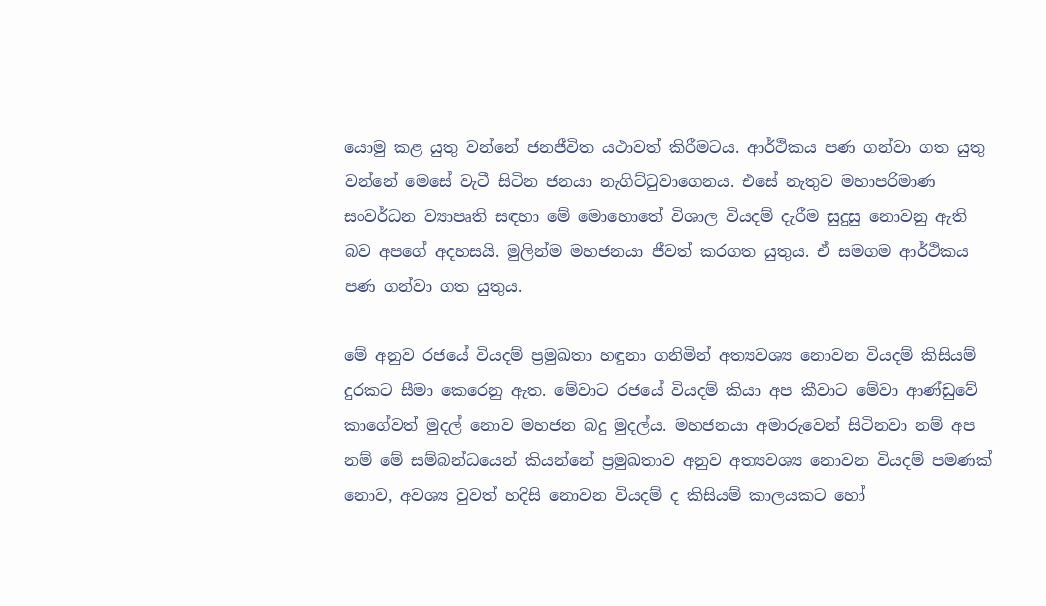යොමු කළ යුතු වන්නේ ජනජීවිත යථාවත් කිරීමටය. ආර්ථිකය පණ ගන්වා ගත යුතු වන්නේ මෙසේ වැටී සිටින ජනයා නැගිට්ටුවාගෙනය. එසේ නැතුව මහාපරිමාණ සංවර්ධන ව්‍යාපෘති සඳහා මේ මොහොතේ විශාල වියදම් දැරීම සුදුසු නොවනු ඇති බව අපගේ අදහසයි. මුලින්ම මහජනයා ජීවත් කරගත යුතුය. ඒ සමගම ආර්ථිකය පණ ගන්වා ගත යුතුය.

මේ අනුව රජයේ වියදම් ප්‍රමුඛතා හඳුනා ගනිමින් අත්‍යවශ්‍ය නොවන වියදම් කිසියම් දුරකට සීමා කෙරෙනු ඇත. මේවාට රජයේ වියදම් කියා අප කීවාට මේවා ආණ්ඩුවේ කාගේවත් මුදල් නොව මහජන බදු මුදල්ය. මහජනයා අමාරුවෙන් සිටිනවා නම් අප නම් මේ සම්බන්ධයෙන් කියන්නේ ප්‍රමුඛතාව අනුව අත්‍යවශ්‍ය නොවන වියදම් පමණක් නොව, අවශ්‍ය වුවත් හදිසි නොවන වියදම් ද කිසියම් කාලයකට හෝ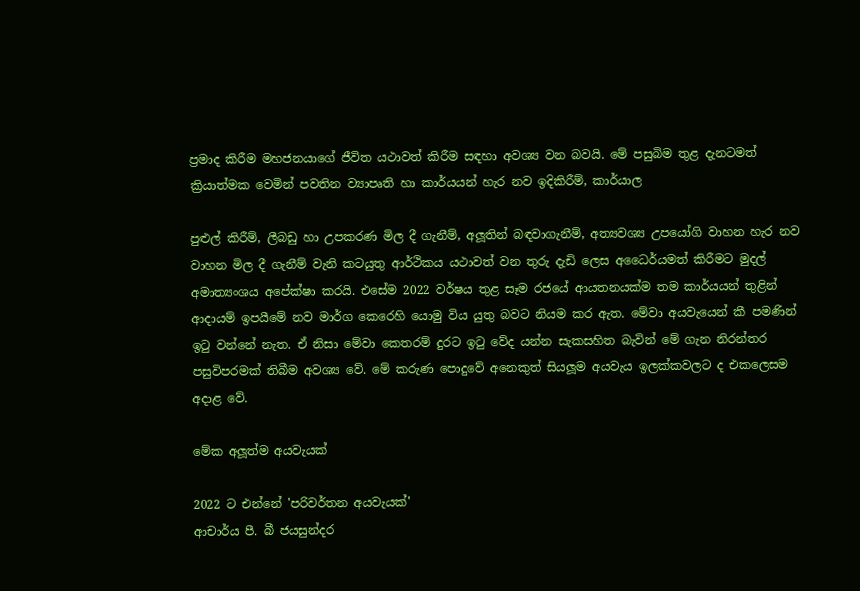ප්‍රමාද කිරීම මහජනයාගේ ජීවිත යථාවත් කිරීම සඳහා අවශ්‍ය වන බවයි. මේ පසුබිම තුළ දැනටමත් ක්‍රියාත්මක වෙමින් පවතින ව්‍යාපෘති හා කාර්යයන් හැර නව ඉදිකිරීම්, කාර්යාල

පුළුල් කිරීම්, ලීබඩු හා උපකරණ මිල දී ගැනීම්, අලූතින් බඳවාගැනීම්, අත්‍යවශ්‍ය උපයෝගි වාහන හැර නව වාහන මිල දී ගැනීම් වැනි කටයුතු ආර්ථිකය යථාවත් වන තුරු දැඩි ලෙස අධෛර්යමත් කිරීමට මුදල් අමාත්‍යංශය අපේක්ෂා කරයි. එසේම 2022 වර්ෂය තුළ සෑම රජයේ ආයතනයක්ම තම කාර්යයන් තුළින් ආදායම් ඉපයීමේ නව මාර්ග කෙරෙහි යොමු විය යුතු බවට නියම කර ඇත. මේවා අයවැයෙන් කී පමණින් ඉටු වන්නේ නැත. ඒ නිසා මේවා කෙතරම් දුරට ඉටු වේද යන්න සැකසහිත බැවින් මේ ගැන නිරන්තර පසුවිපරමක් තිබීම අවශ්‍ය වේ. මේ කරුණ පොදුවේ අනෙකුත් සියලූම අයවැය ඉලක්කවලට ද එකලෙසම අදාළ වේ.

මේක අලූත්ම අයවැයක්

2022 ට එන්නේ 'පරිවර්තන අයවැයක්'
ආචාර්ය පී. බී ජයසුන්දර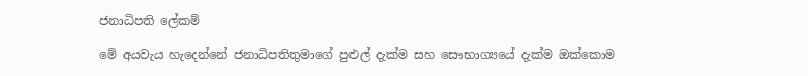ජනාධිපති ලේකම්

මේ අයවැය හැදෙන්නේ ජනාධිපතිතුමාගේ පුළුල් දැක්ම සහ සෞභාග්‍යයේ දැක්ම ඔක්කොම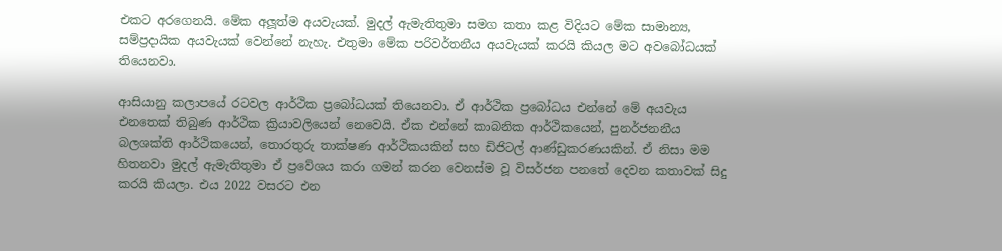එකට අරගෙනයි. මේක අලූත්ම අයවැයක්. මුදල් ඇමැතිතුමා සමග කතා කළ විදියට මේක සාමාන්‍ය, සම්ප්‍රදායික අයවැයක් වෙන්නේ නැහැ. එතුමා මේක පරිවර්තනීය අයවැයක් කරයි කියල මට අවබෝධයක් තියෙනවා.

ආසියානු කලාපයේ රටවල ආර්ථික ප්‍රබෝධයක් තියෙනවා. ඒ ආර්ථික ප්‍රබෝධය එන්නේ මේ අයවැය එනතෙක් තිබුණ ආර්ථික ක්‍රියාවලියෙන් නෙවෙයි. ඒක එන්නේ කාබනික ආර්ථිකයෙන්, පුනර්ජනනීය බලශක්ති ආර්ථිකයෙන්, තොරතුරු තාක්ෂණ ආර්ථිකයකින් සහ ඩිජිටල් ආණ්ඩුකරණයකින්. ඒ නිසා මම හිතනවා මුදල් ඇමැතිතුමා ඒ ප්‍රවේශය කරා ගමන් කරන වෙනස්ම වූ විසර්ජන පනතේ දෙවන කතාවක් සිදු කරයි කියලා. එය 2022 වසරට එන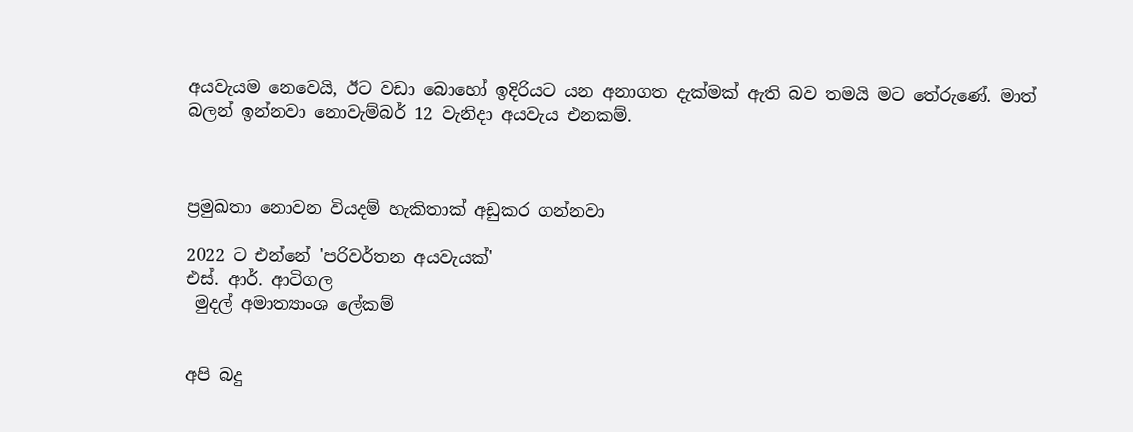අයවැයම නෙවෙයි, ඊට වඩා බොහෝ ඉදිරියට යන අනාගත දැක්මක් ඇති බව තමයි මට තේරුණේ. මාත් බලන් ඉන්නවා නොවැම්බර් 12 වැනිදා අයවැය එනකම්.



ප්‍රමුඛතා නොවන වියදම් හැකිතාක් අඩුකර ගන්නවා

2022 ට එන්නේ 'පරිවර්තන අයවැයක්'
එස්. ආර්. ආටිගල
 මුදල් අමාත්‍යාංශ ලේකම්


අපි බදු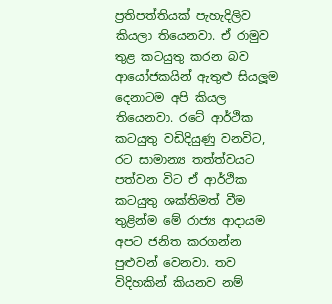ප්‍රතිපත්තියක් පැහැදිලිව කියලා තියෙනවා. ඒ රාමුව තුළ කටයුතු කරන බව ආයෝජකයින් ඇතුළු සියලූම දෙනාටම අපි කියල තියෙනවා. රටේ ආර්ථික කටයුතු වඩිදියුණු වනවිට, රට සාමාන්‍ය තත්ත්වයට පත්වන විට ඒ ආර්ථික කටයුතු ශක්තිමත් වීම තුළින්ම මේ රාජ්‍ය ආදායම අපට ජනිත කරගන්න පුළුවන් වෙනවා. තව විදිහකින් කියනව නම්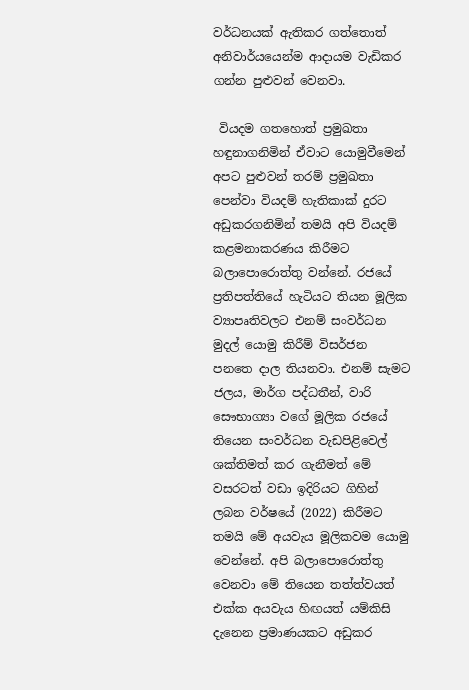වර්ධනයක් ඇතිකර ගත්තොත් අනිවාර්යයෙන්ම ආදායම වැඩිකර ගන්න පුළුවන් වෙනවා.

 වියදම ගතහොත් ප්‍රමුඛතා හඳුනාගනිමින් ඒවාට යොමුවීමෙන් අපට පුළුවන් තරම් ප්‍රමුඛතා පෙන්වා වියදම් හැතිකාක් දුරට අඩුකරගනිමින් තමයි අපි වියදම් කළමනාකරණය කිරීමට බලාපොරොත්තු වන්නේ. රජයේ ප්‍රතිපත්තියේ හැටියට තියන මූලික ව්‍යාපෘතිවලට එනම් සංවර්ධන මුදල් යොමු කිරීම් විසර්ජන පනතෙ දාල තියනවා. එනම් සැමට ජලය, මාර්ග පද්ධතීන්, වාරි සෞභාග්‍යා වගේ මූලික රජයේ තියෙන සංවර්ධන වැඩපිළිවෙල් ශක්තිමත් කර ගැනීමත් මේ වසරටත් වඩා ඉදිරියට ගිහින් ලබන වර්ෂයේ (2022) කිරීමට තමයි මේ අයවැය මූලිකවම යොමු වෙන්නේ. අපි බලාපොරොත්තු වෙනවා මේ තියෙන තත්ත්වයත් එක්ක අයවැය හිඟයත් යම්කිසි දැනෙන ප්‍රමාණයකට අඩුකර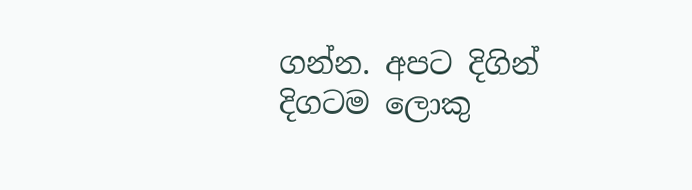ගන්න. අපට දිගින් දිගටම ලොකු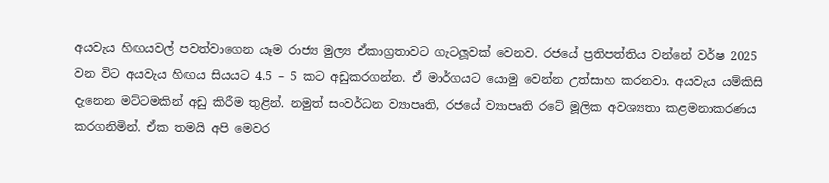අයවැය හිඟයවල් පවත්වාගෙන යෑම රාජ්‍ය මුල්‍ය ඒකාග්‍රතාවට ගැටලූවක් වෙනව. රජයේ ප්‍රතිපත්තිය වන්නේ වර්ෂ 2025 වන විට අයවැය හිඟය සියයට 4.5 – 5 කට අඩුකරගන්න. ඒ මාර්ගයට යොමු වෙන්න උත්සාහ කරනවා. අයවැය යම්කිසි දැනෙන මට්ටමකින් අඩු කිරීම තුළින්. නමුත් සංවර්ධන ව්‍යාපෘති, රජයේ ව්‍යාපෘති රටේ මූලික අවශ්‍යතා කළමනාකරණය කරගනිමින්. ඒක තමයි අපි මෙවර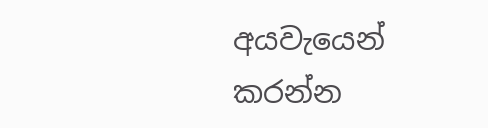අයවැයෙන් කරන්න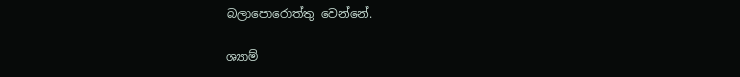බලාපොරොත්තු වෙන්නේ.

ශ්‍යාම්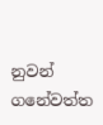නුවන් ගනේවත්ත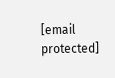[email protected]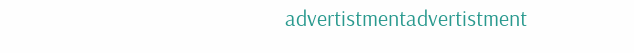advertistmentadvertistment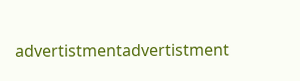advertistmentadvertistment